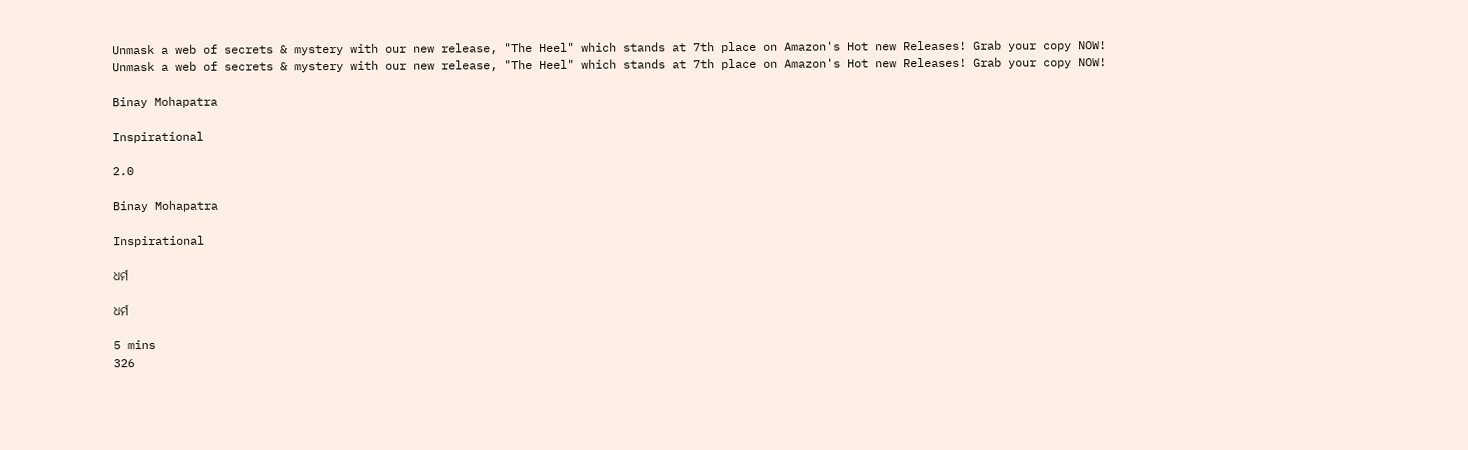Unmask a web of secrets & mystery with our new release, "The Heel" which stands at 7th place on Amazon's Hot new Releases! Grab your copy NOW!
Unmask a web of secrets & mystery with our new release, "The Heel" which stands at 7th place on Amazon's Hot new Releases! Grab your copy NOW!

Binay Mohapatra

Inspirational

2.0

Binay Mohapatra

Inspirational

ଧର୍ମ

ଧର୍ମ

5 mins
326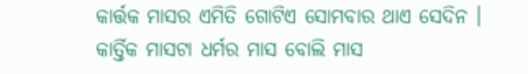କାର୍ତ୍ତକ ମାସର ଏମିତି ଗୋଟିଏ ସୋମବାର ଥାଏ ସେଦିନ । କାର୍ତ୍ତିକ ମାସଟା ଧର୍ମର ମାସ ବୋଲି ମାସ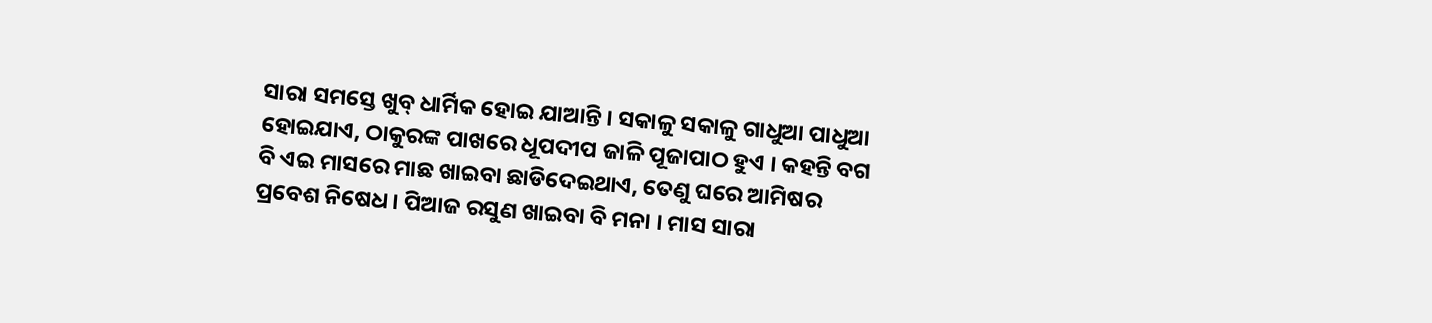ସାରା ସମସ୍ତେ ଖୁବ୍ ଧାର୍ମିକ ହୋଇ ଯାଆନ୍ତି । ସକାଳୁ ସକାଳୁ ଗାଧୁଆ ପାଧୁଆ ହୋଇଯାଏ, ଠାକୁରଙ୍କ ପାଖରେ ଧୂପଦୀପ ଜାଳି ପୂଜାପାଠ ହୁଏ । କହନ୍ତି ବଗ ବି ଏଇ ମାସରେ ମାଛ ଖାଇବା ଛାଡିଦେଇଥାଏ, ତେଣୁ ଘରେ ଆମିଷର ପ୍ରବେଶ ନିଷେଧ । ପିଆଜ ରସୁଣ ଖାଇବା ବି ମନା । ମାସ ସାରା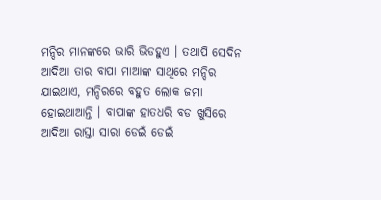ମନ୍ଦିର ମାନଙ୍କରେ ଭାରି ଭିଡହୁଏ । ତଥାପି ସେଦିନ ଆଦିଆ ତାର ବାପା ମାଆଙ୍କ ସାଥିରେ ମନ୍ଦିର ଯାଇଥାଏ, ମନ୍ଦିରରେ ବହୁତ ଲୋକ ଜମା ହୋଇଥାଆନ୍ତି । ବାପାଙ୍କ ହାତଧରି ବଡ ଖୁସିରେ ଆଦିଆ ରାସ୍ତା ସାରା ଡେଇଁ ଡେଇଁ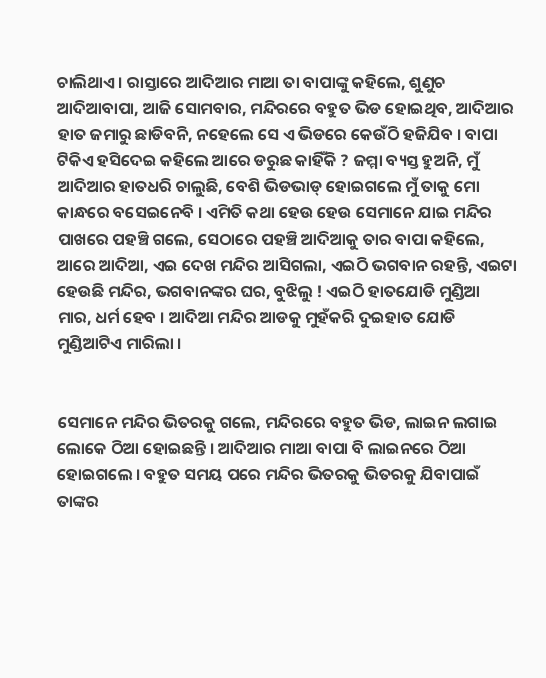ଚାଲିଥାଏ । ରାସ୍ତାରେ ଆଦିଆର ମାଆ ତା ବାପାଙ୍କୁ କହିଲେ, ଶୁଣୁଚ ଆଦିଆବାପା, ଆଜି ସୋମବାର, ମନ୍ଦିରରେ ବହୁତ ଭିଡ ହୋଇଥିବ, ଆଦିଆର ହାତ ଜମାରୁ ଛାଡିବନି, ନହେଲେ ସେ ଏ ଭିଡରେ କେଉଁଠି ହଜିଯିବ । ବାପା ଟିକିଏ ହସିଦେଇ କହିଲେ ଆରେ ଡରୁଛ କାହିଁକି ? ଜମ୍ମା ବ୍ୟସ୍ତ ହୁଅନି, ମୁଁ ଆଦିଆର ହାତଧରି ଚାଲୁଛି, ବେଶି ଭିଡଭାଡ୍ ହୋଇଗଲେ ମୁଁ ତାକୁ ମୋ କାନ୍ଧରେ ବସେଇନେବି । ଏମିତି କଥା ହେଉ ହେଉ ସେମାନେ ଯାଇ ମନ୍ଦିର ପାଖରେ ପହଞ୍ଚି ଗଲେ, ସେଠାରେ ପହଞ୍ଚି ଆଦିଆକୁ ତାର ବାପା କହିଲେ, ଆରେ ଆଦିଆ, ଏଇ ଦେଖ ମନ୍ଦିର ଆସିଗଲା, ଏଇଠି ଭଗବାନ ରହନ୍ତି, ଏଇଟା ହେଉଛି ମନ୍ଦିର, ଭଗବାନଙ୍କର ଘର, ବୁଝିଲୁ ! ଏଇଠି ହାତଯୋଡି ମୁଣ୍ଡିଆ ମାର, ଧର୍ମ ହେବ । ଆଦିଆ ମନ୍ଦିର ଆଡକୁ ମୁହଁକରି ଦୁଇହାତ ଯୋଡି ମୁଣ୍ଡିଆଟିଏ ମାରିଲା ।


ସେମାନେ ମନ୍ଦିର ଭିତରକୁ ଗଲେ, ମନ୍ଦିରରେ ବହୁତ ଭିଡ, ଲାଇନ ଲଗାଇ ଲୋକେ ଠିଆ ହୋଇଛନ୍ତି । ଆଦିଆର ମାଆ ବାପା ବି ଲାଇନରେ ଠିଆ ହୋଇଗଲେ । ବହୁତ ସମୟ ପରେ ମନ୍ଦିର ଭିତରକୁ ଭିତରକୁ ଯିବାପାଇଁ ତାଙ୍କର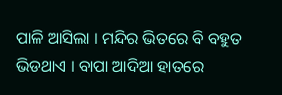ପାଳି ଆସିଲା । ମନ୍ଦିର ଭିତରେ ବି ବହୁତ ଭିଡଥାଏ । ବାପା ଆଦିଆ ହାତରେ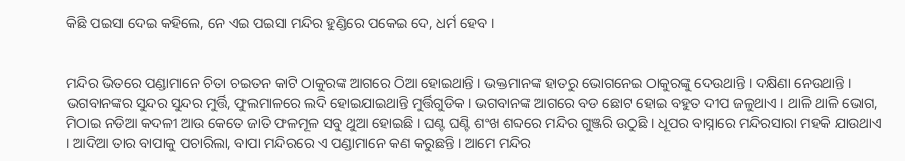କିଛି ପଇସା ଦେଇ କହିଲେ, ନେ ଏଇ ପଇସା ମନ୍ଦିର ହୁଣ୍ଡିରେ ପକେଇ ଦେ, ଧର୍ମ ହେବ ।


ମନ୍ଦିର ଭିତରେ ପଣ୍ଡାମାନେ ଚିତା ଚଇତନ କାଟି ଠାକୁରଙ୍କ ଆଗରେ ଠିଆ ହୋଇଥାନ୍ତି । ଭକ୍ତମାନଙ୍କ ହାତରୁ ଭୋଗନେଇ ଠାକୁରଙ୍କୁ ଦେଉଥାନ୍ତି । ଦକ୍ଷିଣା ନେଉଥାନ୍ତି । ଭଗବାନଙ୍କର ସୁନ୍ଦର ସୁନ୍ଦର ମୁର୍ତ୍ତି, ଫୁଲମାଳରେ ଲଦି ହୋଇଯାଇଥାନ୍ତି ମୁର୍ତ୍ତିଗୁଡିକ । ଭଗବାନଙ୍କ ଆଗରେ ବଡ ଛୋଟ ହୋଇ ବହୁତ ଦୀପ ଜଳୁଥାଏ । ଥାଳି ଥାଳି ଭୋଗ, ମିଠାଇ ନଡିଆ କଦଳୀ ଆଉ କେତେ ଜାତି ଫଳମୂଳ ସବୁ ଥୁଆ ହୋଇଛି । ଘଣ୍ଟ ଘଣ୍ଟି ଶଂଖ ଶବ୍ଦରେ ମନ୍ଦିର ଗୁଞ୍ଜରି ଉଠୁଛି । ଧୂପର ବାସ୍ନାରେ ମନ୍ଦିରସାରା ମହକି ଯାଉଥାଏ । ଆଦିଆ ତାର ବାପାକୁ ପଚାରିଲା, ବାପା ମନ୍ଦିରରେ ଏ ପଣ୍ଡାମାନେ କଣ କରୁଛନ୍ତି । ଆମେ ମନ୍ଦିର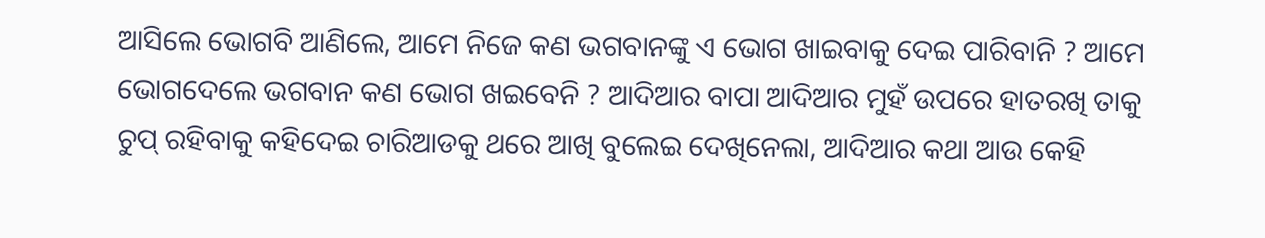ଆସିଲେ ଭୋଗବି ଆଣିଲେ, ଆମେ ନିଜେ କଣ ଭଗବାନଙ୍କୁ ଏ ଭୋଗ ଖାଇବାକୁ ଦେଇ ପାରିବାନି ? ଆମେ ଭୋଗଦେଲେ ଭଗବାନ କଣ ଭୋଗ ଖଇବେନି ? ଆଦିଆର ବାପା ଆଦିଆର ମୁହଁ ଉପରେ ହାତରଖି ତାକୁ ଚୁପ୍ ରହିବାକୁ କହିଦେଇ ଚାରିଆଡକୁ ଥରେ ଆଖି ବୁଲେଇ ଦେଖିନେଲା, ଆଦିଆର କଥା ଆଉ କେହି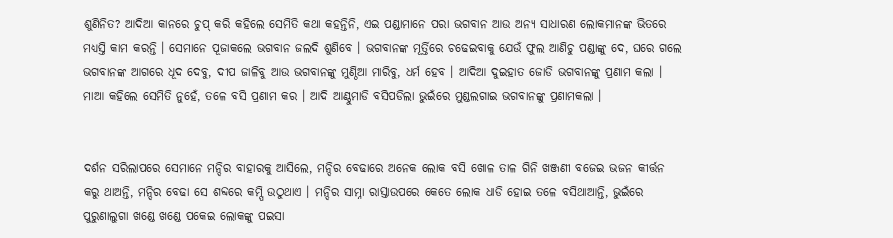ଶୁଣିନିତ? ଆଦିଆ କାନରେ ଚୁପ୍ କରି କହିଲେ ସେମିତି କଥା କହନ୍ତିନି, ଏଇ ପଣ୍ଡାମାନେ ପରା ଭଗବାନ ଆଉ ଅନ୍ୟ ସାଧାରଣ ଲୋକମାନଙ୍କ ଭିତରେ ମଧ୍ୟସ୍ତି କାମ କରନ୍ତି । ସେମାନେ ପୂଜାକଲେ ଭଗବାନ ଜଲଦି ଶୁଣିବେ । ଭଗବାନଙ୍କ ମୂର୍ତ୍ତିରେ ଚଢେଇବାକୁ ଯେଉଁ ଫୁଲ ଆଣିଚୁ ପଣ୍ଡାଙ୍କୁ ଦେ, ଘରେ ଗଲେ ଭଗବାନଙ୍କ ଆଗରେ ଧୂଦ ଦେବୁ, ଦୀପ ଜାଳିବୁ ଆଉ ଭଗବାନଙ୍କୁ ମୁଣ୍ଠିଆ ମାରିବୁ, ଧର୍ମ ହେବ । ଆଦିଆ ଦୁଇହାତ ଜୋଡି ଭଗବାନଙ୍କୁ ପ୍ରଣାମ କଲା । ମାଆ କହିଲେ ସେମିତି ନୁହେଁ, ତଳେ ବସି ପ୍ରଣାମ କର । ଆଦି ଆଣ୍ଠୁମାଡି ବସିପଡିଲା ଭୁଇଁରେ ମୁଣ୍ଡଲଗାଇ ଭଗବାନଙ୍କୁ ପ୍ରଣାମକଲା ।


ଦର୍ଶନ ସରିଲାପରେ ସେମାନେ ମନ୍ଦିର ବାହାରକୁ ଆସିଲେ, ମନ୍ଦିର ବେଢାରେ ଅନେକ ଲୋକ ବସି ଖୋଳ ତାଳ ଗିନି ଖଞ୍ଜଣୀ ବଜେଇ ଭଜନ କୀର୍ତ୍ତନ କରୁ ଥାଅନ୍ତି, ମନ୍ଦିର ବେଢା ସେ ଶବ୍ଦରେ କମ୍ପି ଉଠୁଥାଏ । ମନ୍ଦିର ସାମ୍ନା ରାସ୍ତାଉପରେ କେତେ ଲୋକ ଧାଡି ହୋଇ ତଳେ ବସିଥାଆନ୍ତି, ଭୁଇଁରେ ପୁରୁଣାଲୁଗା ଖଣ୍ଡେ ଖଣ୍ଡେ ପକେଇ ଲୋକଙ୍କୁ ପଇସା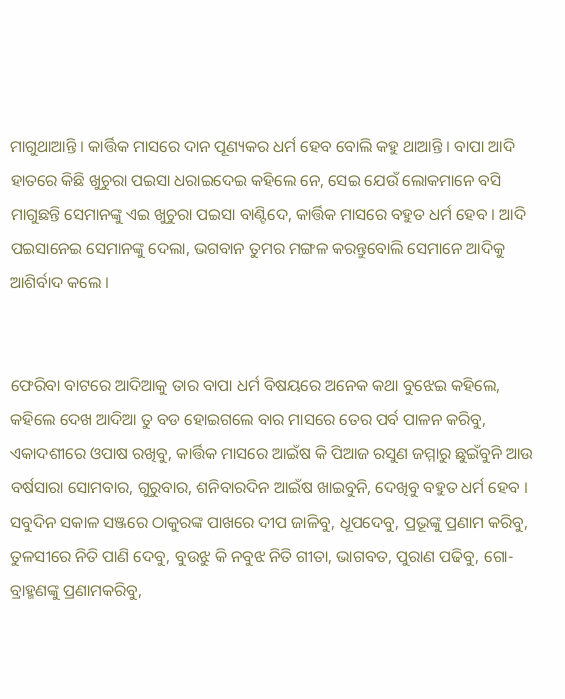ମାଗୁଥାଆନ୍ତି । କାର୍ତ୍ତିକ ମାସରେ ଦାନ ପୂଣ୍ୟକର ଧର୍ମ ହେବ ବୋଲି କହୁ ଥାଆନ୍ତି । ବାପା ଆଦି ହାତରେ କିଛି ଖୁଚୁରା ପଇସା ଧରାଇଦେଇ କହିଲେ ନେ, ସେଇ ଯେଉଁ ଲୋକମାନେ ବସି ମାଗୁଛନ୍ତି ସେମାନଙ୍କୁ ଏଇ ଖୁଚୁରା ପଇସା ବାଣ୍ଟିଦେ, କାର୍ତ୍ତିକ ମାସରେ ବହୁତ ଧର୍ମ ହେବ । ଆଦି ପଇସାନେଇ ସେମାନଙ୍କୁ ଦେଲା, ଭଗବାନ ତୁମର ମଙ୍ଗଳ କରନ୍ତୁବୋଲି ସେମାନେ ଆଦିକୁ ଆଶିର୍ବାଦ କଲେ ।


ଫେରିବା ବାଟରେ ଆଦିଆକୁ ତାର ବାପା ଧର୍ମ ବିଷୟରେ ଅନେକ କଥା ବୁଝେଇ କହିଲେ, କହିଲେ ଦେଖ ଆଦିଆ ତୁ ବଡ ହୋଇଗଲେ ବାର ମାସରେ ତେର ପର୍ବ ପାଳନ କରିବୁ, ଏକାଦଶୀରେ ଓପାଷ ରଖିବୁ, କାର୍ତ୍ତିକ ମାସରେ ଆଇଁଷ କି ପିଆଜ ରସୁଣ ଜମ୍ମାରୁ ଛୁଇଁବୁନି ଆଉ ବର୍ଷସାରା ସୋମବାର, ଗୁରୁବାର, ଶନିବାରଦିନ ଆଇଁଷ ଖାଇବୁନି, ଦେଖିବୁ ବହୁତ ଧର୍ମ ହେବ । ସବୁଦିନ ସକାଳ ସଞ୍ଜରେ ଠାକୁରଙ୍କ ପାଖରେ ଦୀପ ଜାଳିବୁ, ଧୂପଦେବୁ, ପ୍ରଭୂଙ୍କୁ ପ୍ରଣାମ କରିବୁ, ତୁଳସୀରେ ନିତି ପାଣି ଦେବୁ, ବୁଉଝୁ କି ନବୁଝ ନିତି ଗୀତା, ଭାଗବତ, ପୁରାଣ ପଢିବୁ, ଗୋ-ବ୍ରାହ୍ମଣଙ୍କୁ ପ୍ରଣାମକରିବୁ,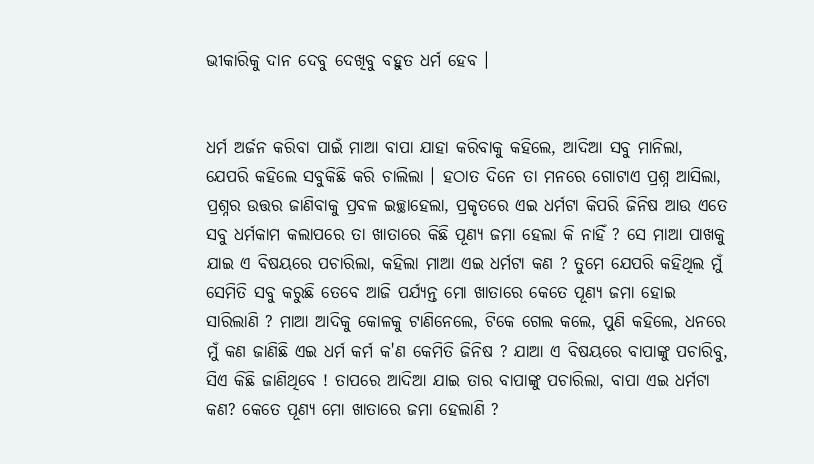ଭୀକାରିକୁ ଦାନ ଦେବୁ ଦେଖିବୁ ବହୁତ ଧର୍ମ ହେବ ।


ଧର୍ମ ଅର୍ଜନ କରିବା ପାଇଁ ମାଆ ବାପା ଯାହା କରିବାକୁ କହିଲେ, ଆଦିଆ ସବୁ ମାନିଲା, ଯେପରି କହିଲେ ସବୁକିଛି କରି ଚାଲିଲା । ହଠାତ ଦିନେ ତା ମନରେ ଗୋଟାଏ ପ୍ରଶ୍ନ ଆସିଲା, ପ୍ରଶ୍ନର ଉତ୍ତର ଜାଣିବାକୁ ପ୍ରବଳ ଇଚ୍ଛାହେଲା, ପ୍ରକୃତରେ ଏଇ ଧର୍ମଟା କିପରି ଜିନିଷ ଆଉ ଏତେ ସବୁ ଧର୍ମକାମ କଲାପରେ ତା ଖାତାରେ କିଛି ପୂଣ୍ୟ ଜମା ହେଲା କି ନାହିଁ ? ସେ ମାଆ ପାଖକୁ ଯାଇ ଏ ବିଷୟରେ ପଚାରିଲା, କହିଲା ମାଆ ଏଇ ଧର୍ମଟା କଣ ? ତୁମେ ଯେପରି କହିଥିଲ ମୁଁ ସେମିତି ସବୁ କରୁଛି ତେବେ ଆଜି ପର୍ଯ୍ୟନ୍ତ ମୋ ଖାତାରେ କେତେ ପୂଣ୍ୟ ଜମା ହୋଇ ସାରିଲାଣି ? ମାଆ ଆଦିକୁ କୋଳକୁ ଟାଣିନେଲେ, ଟିକେ ଗେଲ କଲେ, ପୁଣି କହିଲେ, ଧନରେ ମୁଁ କଣ ଜାଣିଛି ଏଇ ଧର୍ମ କର୍ମ କ'ଣ କେମିତି ଜିନିଷ ? ଯାଆ ଏ ବିଷୟରେ ବାପାଙ୍କୁ ପଚାରିବୁ, ସିଏ କିଛି ଜାଣିଥିବେ ! ତାପରେ ଆଦିଆ ଯାଇ ତାର ବାପାଙ୍କୁ ପଚାରିଲା, ବାପା ଏଇ ଧର୍ମଟା କଣ? କେତେ ପୂଣ୍ୟ ମୋ ଖାତାରେ ଜମା ହେଲାଣି ?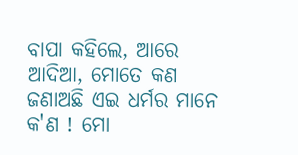ବାପା କହିଲେ, ଆରେ ଆଦିଆ, ମୋତେ କଣ ଜଣାଅଛି ଏଇ ଧର୍ମର ମାନେ କ'ଣ ! ମୋ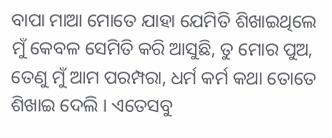ବାପା ମାଆ ମୋତେ ଯାହା ଯେମିତି ଶିଖାଇଥିଲେ ମୁଁ କେବଳ ସେମିତି କରି ଆସୁଛି, ତୁ ମୋର ପୁଅ, ତେଣୁ ମୁଁ ଆମ ପରମ୍ପରା, ଧର୍ମ କର୍ମ କଥା ତୋତେ ଶିଖାଇ ଦେଲି । ଏତେସବୁ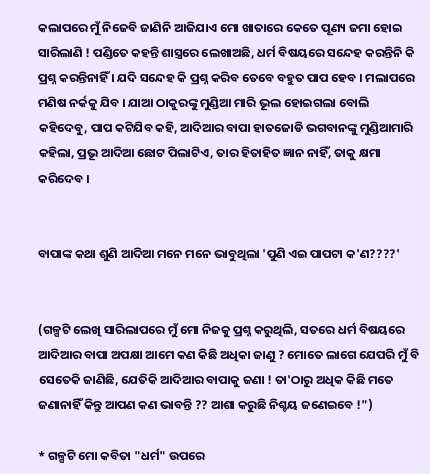କଲାପରେ ମୁଁ ନିଜେବି ଜାଣିନି ଆଜିଯାଏ ମୋ ଖାତାରେ କେତେ ପୂଣ୍ୟ ଜମା ହୋଇ ସାରିଲାଣି ! ପଣ୍ଡିତେ କହନ୍ତି ଶାସ୍ତ୍ରରେ ଲେଖାଅଛି, ଧର୍ମ ବିଷୟରେ ସନ୍ଦେହ କରନ୍ତିନି କି ପ୍ରଶ୍ନ କରନ୍ତିନାହିଁ । ଯଦି ସନ୍ଦେହ କି ପ୍ରଶ୍ନ କରିବ ତେବେ ବହୁତ ପାପ ହେବ । ମଲାପରେ ମଣିଷ ନର୍କକୁ ଯିବ । ଯାଆ ଠାକୁରଙ୍କୁ ମୁଣ୍ଡିଆ ମାରି ଭୂଲ ହୋଇଗଲା ବୋଲି କହିଦେବୁ, ପାପ କଟିଯିବ କହି, ଆଦିଆର ବାପା ହାତଜୋଡି ଭଗବାନଙ୍କୁ ମୁଣ୍ଡିଆମାରି କହିଲା, ପ୍ରଭୂ ଆଦିଆ ଛୋଟ ପିଲାଟିଏ, ତାର ହିତାହିତ ଜ୍ଞାନ ନାହିଁ, ତାକୁ କ୍ଷମା କରିଦେବ ।


ବାପାଙ୍କ କଥା ଶୁଣି ଆଦିଆ ମନେ ମନେ ଭାବୁଥିଲା 'ପୁଣି ଏଇ ପାପଟା କ'ଣ????'


(ଗଳ୍ପଟି ଲେଖି ସାରିଲାପରେ ମୁଁ ମୋ ନିଜକୁ ପ୍ରଶ୍ନ କରୁଥିଲି, ସତରେ ଧର୍ମ ବିଷୟରେ ଆଦିଆର ବାପା ଅପକ୍ଷା ଆମେ କଣ କିଛି ଅଧିକା ଜାଣୁ ? ମୋତେ ଲାଗେ ଯେପରି ମୁଁ ବି ସେତେକି ଜାଣିଛି, ଯେତିକି ଆଦିଆର ବାପାକୁ ଜଣା ! ତା'ଠାରୁ ଅଧିକ କିଛି ମତେ ଜଣାନାହିଁ କିନ୍ତୁ ଆପଣ କଣ ଭାବନ୍ତି ?? ଆଶା କରୁଛି ନିଶ୍ଚୟ ଜଣେଇବେ !")

* ଗଳ୍ପଟି ମୋ କବିତା "ଧର୍ମ" ଉପରେ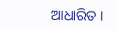ଆଧାରିତ ।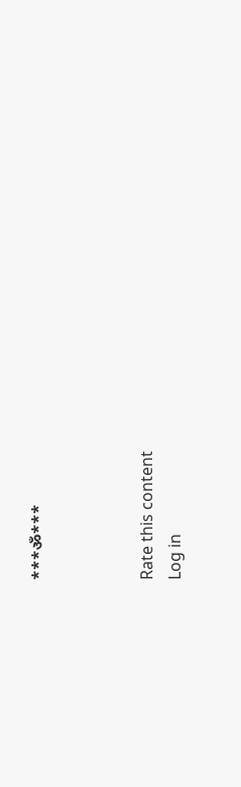***ॐ***



Rate this content
Log in